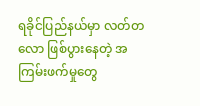ရခိုင်ပြည်နယ်မှာ လတ်တလော ဖြစ်ပွားနေတဲ့ အကြမ်းဖက်မှုတွေ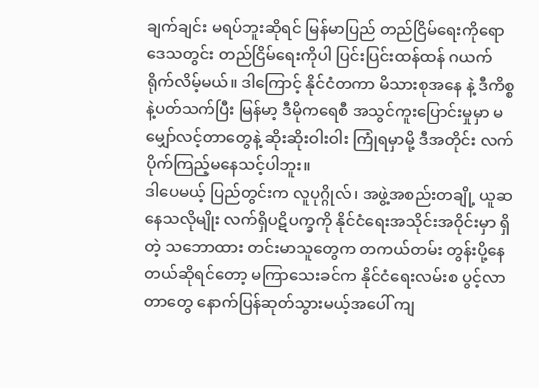ချက်ချင်း မရပ်ဘူးဆိုရင် မြန်မာပြည် တည်ငြိမ်ရေးကိုရော ဒေသတွင်း တည်ငြိမ်ရေးကိုပါ ပြင်းပြင်းထန်ထန် ဂယက်ရိုက်လိမ့်မယ်။ ဒါကြောင့် နိုင်ငံတကာ မိသားစုအနေ နဲ့ ဒီကိစ္စနဲ့ပတ်သက်ပြီး မြန်မာ့ ဒီမိုကရေစီ အသွင်ကူးပြောင်းမှုမှာ မမျှော်လင့်တာတွေနဲ့ ဆိုးဆိုးဝါးဝါး ကြုံရမှာမို့ ဒီအတိုင်း လက်ပိုက်ကြည့်မနေသင့်ပါဘူး။
ဒါပေမယ့် ပြည်တွင်းက လူပုဂ္ဂိုလ်၊ အဖွဲ့အစည်းတချို့ ယူဆနေသလိုမျိုး လက်ရှိပဋိပက္ခကို နိုင်ငံရေးအသိုင်းအဝိုင်းမှာ ရှိတဲ့ သဘောထား တင်းမာသူတွေက တကယ်တမ်း တွန်းပို့နေတယ်ဆိုရင်တော့ မကြာသေးခင်က နိုင်ငံရေးလမ်းစ ပွင့်လာတာတွေ နောက်ပြန်ဆုတ်သွားမယ့်အပေါ် ကျ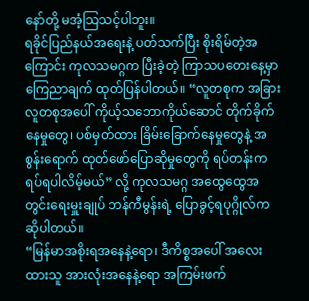နော်တို့ မအံ့သြသင့်ပါဘူး။
ရခိုင်ပြည်နယ်အရေးနဲ့ ပတ်သက်ပြီး စိုးရိမ်တဲ့အကြောင်း ကုလသမဂ္ဂက ပြီးခဲ့တဲ့ ကြာသပတေးနေ့မှာ ကြေညာချက် ထုတ်ပြန်ပါတယ်။ “လူတစုက အခြားလူတစုအပေါ် ကိုယ့်သဘောကိုယ်ဆောင် တိုက်ခိုက်နေမှုတွေ၊ ပစ်မှတ်ထား ခြိမ်းခြောက်နေမှုတွေနဲ့ အစွန်းရောက် ထုတ်ဖော်ပြောဆိုမှုတွေကို ရပ်တန်းက ရပ်ရပါလိမ့်မယ်” လို့ ကုလသမဂ္ဂ အထွေထွေအတွင်းရေးမှူးချုပ် ဘန်ကီမွန်းရဲ့ ပြောခွင့်ရပုဂ္ဂိုလ်က ဆိုပါတယ်။
“မြန်မာအစိုးရအနေနဲ့ရော၊ ဒီကိစ္စအပေါ် အလေးထားသူ အားလုံးအနေနဲ့ရော အကြမ်းဖက်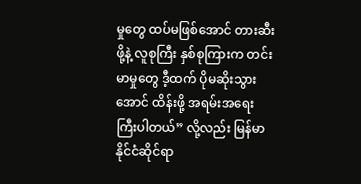မှုတွေ ထပ်မဖြစ်အောင် တားဆီးဖို့နဲ့ လူစုကြီး နှစ်စုကြားက တင်းမာမှုတွေ ဒီ့ထက် ပိုမဆိုးသွားအောင် ထိန်းဖို့ အရမ်းအရေးကြီးပါတယ်” လို့လည်း မြန်မာနိုင်ငံဆိုင်ရာ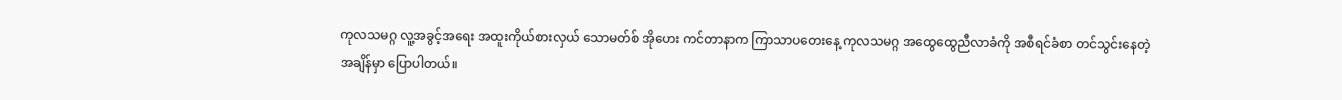ကုလသမဂ္ဂ လူ့အခွင့်အရေး အထူးကိုယ်စားလှယ် သောမတ်စ် အိုဟေး ကင်တာနာက ကြာသာပတေးနေ့ ကုလသမဂ္ဂ အထွေထွေညီလာခံကို အစီရင်ခံစာ တင်သွင်းနေတဲ့အချိန်မှာ ပြောပါတယ်။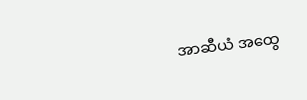အာဆီယံ အထွေ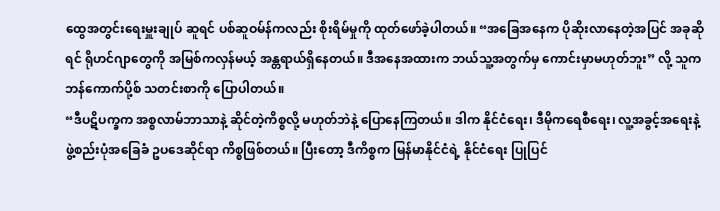ထွေအတွင်းရေးမှူးချုပ် ဆူရင် ပစ်ဆူဝမ်န်ကလည်း စိုးရိမ်မှုကို ထုတ်ဖော်ခဲ့ပါတယ်။ “အခြေအနေက ပိုဆိုးလာနေတဲ့အပြင် အခုဆိုရင် ရိုဟင်ဂျာတွေကို အမြစ်ကလှန်မယ့် အန္တရာယ်ရှိနေတယ်။ ဒီအနေအထားက ဘယ်သူ့အတွက်မှ ကောင်းမှာမဟုတ်ဘူး” လို့ သူက ဘန်ကောက်ပို့စ် သတင်းစာကို ပြောပါတယ်။
“ဒီပဋိပက္ခက အစ္စလာမ်ဘာသာနဲ့ ဆိုင်တဲ့ကိစ္စလို့ မဟုတ်ဘဲနဲ့ ပြောနေကြတယ်။ ဒါက နိုင်ငံရေး၊ ဒီမိုကရေစီရေး၊ လူ့အခွင့်အရေးနဲ့ ဖွဲ့စည်းပုံအခြေခံ ဥပဒေဆိုင်ရာ ကိစ္စဖြစ်တယ်။ ပြီးတော့ ဒီကိစ္စက မြန်မာနိုင်ငံရဲ့ နိုင်ငံရေး ပြုပြင်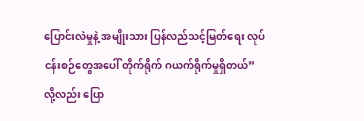ပြောင်းလဲမှုနဲ့ အမျိုးသား ပြန်လည်သင့်မြတ်ရေး လုပ်ငန်းစဉ်တွေအပေါ် တိုက်ရိုက် ဂယက်ရိုက်မှုရှိတယ်” လို့လည်း ပြော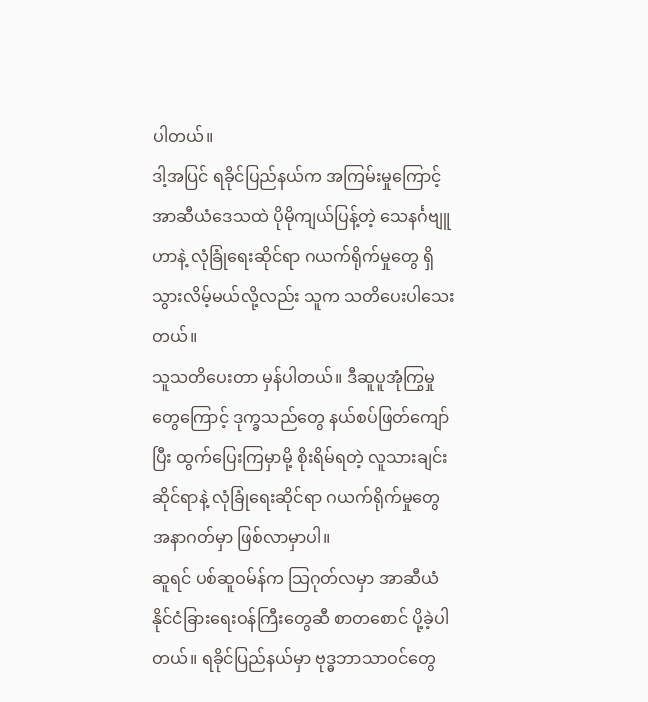ပါတယ်။
ဒါ့အပြင် ရခိုင်ပြည်နယ်က အကြမ်းမှုကြောင့် အာဆီယံဒေသထဲ ပိုမိုကျယ်ပြန့်တဲ့ သေနင်္ဂဗျူဟာနဲ့ လုံခြုံရေးဆိုင်ရာ ဂယက်ရိုက်မှုတွေ ရှိသွားလိမ့်မယ်လို့လည်း သူက သတိပေးပါသေးတယ်။
သူသတိပေးတာ မှန်ပါတယ်။ ဒီဆူပူအုံကြွမှုတွေကြောင့် ဒုက္ခသည်တွေ နယ်စပ်ဖြတ်ကျော်ပြီး ထွက်ပြေးကြမှာမို့ စိုးရိမ်ရတဲ့ လူသားချင်းဆိုင်ရာနဲ့ လုံခြုံရေးဆိုင်ရာ ဂယက်ရိုက်မှုတွေ အနာဂတ်မှာ ဖြစ်လာမှာပါ။
ဆူရင် ပစ်ဆူဝမ်န်က သြဂုတ်လမှာ အာဆီယံ နိုင်ငံခြားရေးဝန်ကြီးတွေဆီ စာတစောင် ပို့ခဲ့ပါတယ်။ ရခိုင်ပြည်နယ်မှာ ဗုဒ္ဓဘာသာဝင်တွေ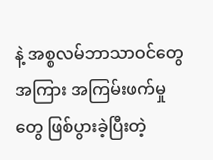နဲ့ အစ္စလမ်ဘာသာဝင်တွေအကြား အကြမ်းဖက်မှုတွေ ဖြစ်ပွားခဲ့ပြီးတဲ့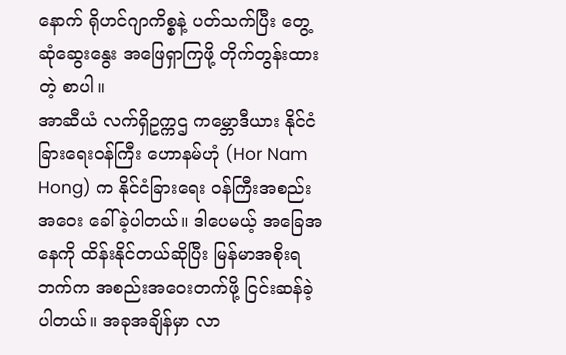နောက် ရိုဟင်ဂျာကိစ္စနဲ့ ပတ်သက်ပြီး တွေ့ဆုံဆွေးနွေး အဖြေရှာကြဖို့ တိုက်တွန်းထားတဲ့ စာပါ။
အာဆီယံ လက်ရှိဥက္ကဌ ကမ္ဘောဒီယား နိုင်ငံခြားရေးဝန်ကြီး ဟောနမ်ဟုံ (Hor Nam Hong) က နိုင်ငံခြားရေး ဝန်ကြီးအစည်းအဝေး ခေါ်ခဲ့ပါတယ်။ ဒါပေမယ့် အခြေအနေကို ထိန်းနိုင်တယ်ဆိုပြီး မြန်မာအစိုးရဘက်က အစည်းအဝေးတက်ဖို့ ငြင်းဆန်ခဲ့ပါတယ်။ အခုအချိန်မှာ လာ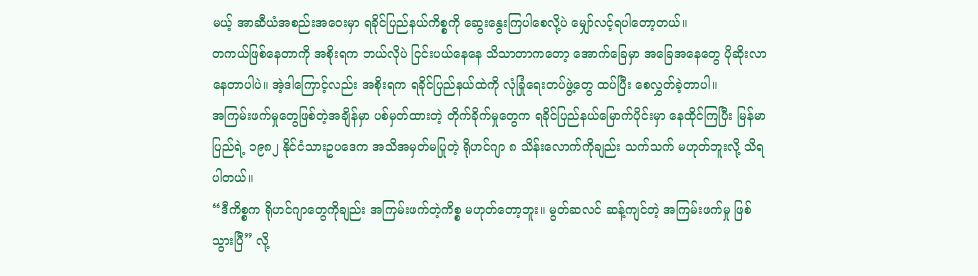မယ့် အာဆီယံအစည်းအဝေးမှာ ရခိုင်ပြည်နယ်ကိစ္စကို ဆွေးနွေးကြပါစေလို့ပဲ မျှော်လင့်ရပါတော့တယ်။
တကယ်ဖြစ်နေတာကို အစိုးရက ဘယ်လိုပဲ ငြင်းပယ်နေနေ သိသာတာကတော့ အောက်ခြေမှာ အခြေအနေတွေ ပိုဆိုးလာနေတာပါပဲ။ အဲ့ဒါကြောင့်လည်း အစိုးရက ရခိုင်ပြည်နယ်ထဲကို လုံခြုံရေးတပ်ဖွဲ့တွေ ထပ်ပြီး စေလွှတ်ခဲ့တာပါ။
အကြမ်းဖက်မှုတွေဖြစ်တဲ့အချိန်မှာ ပစ်မှတ်ထားတဲ့ တိုက်ခိုက်မှုတွေက ရခိုင်ပြည်နယ်မြောက်ပိုင်းမှာ နေထိုင်ကြပြီး မြန်မာပြည်ရဲ့ ၁၉၈၂ နိုင်ငံသားဥပဒေက အသိအမှတ်မပြုတဲ့ ရိုဟင်ဂျာ ၈ သိန်းလောက်ကိုချည်း သက်သက် မဟုတ်ဘူးလို့ သိရပါတယ်။
“ဒီကိစ္စက ရိုဟင်ဂျာတွေကိုချည်း အကြမ်းဖက်တဲ့ကိစ္စ မဟုတ်တော့ဘူး။ မွတ်ဆလင် ဆန့်ကျင်တဲ့ အကြမ်းဖက်မှု ဖြစ်သွားပြီ” လို့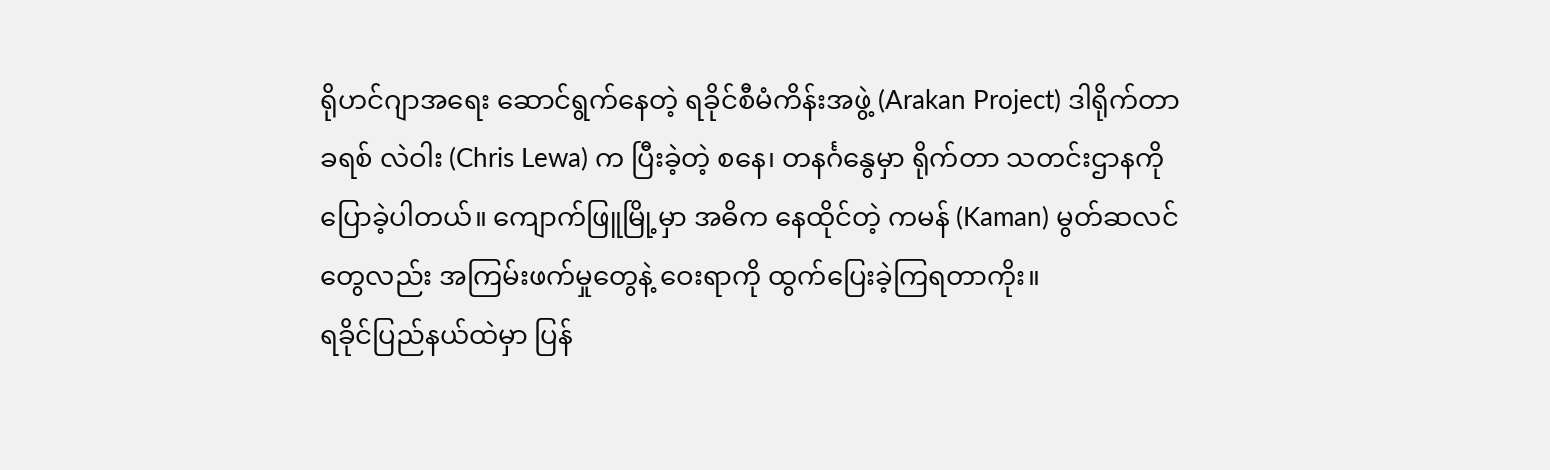ရိုဟင်ဂျာအရေး ဆောင်ရွက်နေတဲ့ ရခိုင်စီမံကိန်းအဖွဲ့ (Arakan Project) ဒါရိုက်တာ ခရစ် လဲဝါး (Chris Lewa) က ပြီးခဲ့တဲ့ စနေ၊ တနင်္ဂနွေမှာ ရိုက်တာ သတင်းဌာနကို ပြောခဲ့ပါတယ်။ ကျောက်ဖြူမြို့မှာ အဓိက နေထိုင်တဲ့ ကမန် (Kaman) မွတ်ဆလင်တွေလည်း အကြမ်းဖက်မှုတွေနဲ့ ဝေးရာကို ထွက်ပြေးခဲ့ကြရတာကိုး။
ရခိုင်ပြည်နယ်ထဲမှာ ပြန်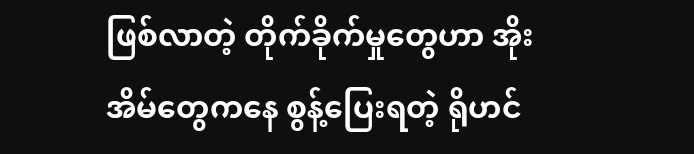ဖြစ်လာတဲ့ တိုက်ခိုက်မှုတွေဟာ အိုးအိမ်တွေကနေ စွန့်ပြေးရတဲ့ ရိုဟင်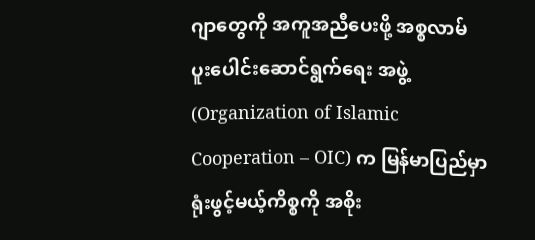ဂျာတွေကို အကူအညီပေးဖို့ အစ္စလာမ် ပူးပေါင်းဆောင်ရွက်ရေး အဖွဲ့ (Organization of Islamic Cooperation – OIC) က မြန်မာပြည်မှာ ရုံးဖွင့်မယ့်ကိစ္စကို အစိုး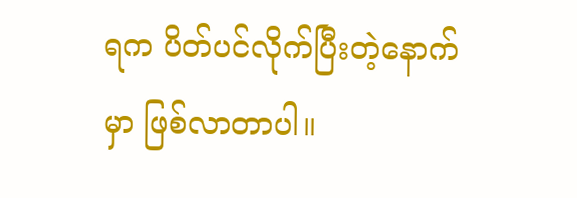ရက ပိတ်ပင်လိုက်ပြီးတဲ့နောက်မှာ ဖြစ်လာတာပါ။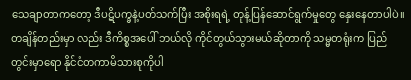သေချာတာကတော့ ဒီပဋိပက္ခနဲ့ပတ်သက်ပြီး အစိုးရရဲ့ တုန့်ပြန်ဆောင်ရွက်မှုတွေ နှေးနေတာပါပဲ။ တချိန်တည်းမှာ လည်း ဒီကိစ္စအပေါ် ဘယ်လို ကိုင်တွယ်သွားမယ်ဆိုတာကို သမ္မတရုံးက ပြည်တွင်းမှာရော နိုင်ငံတကာမိသားစုကိုပါ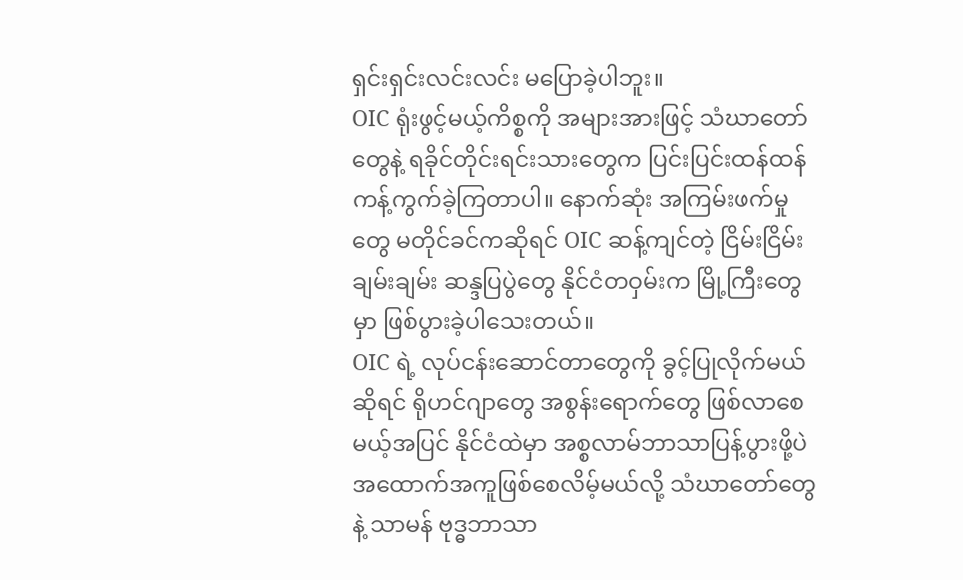ရှင်းရှင်းလင်းလင်း မပြောခဲ့ပါဘူး။
OIC ရုံးဖွင့်မယ့်ကိစ္စကို အများအားဖြင့် သံဃာတော်တွေနဲ့ ရခိုင်တိုင်းရင်းသားတွေက ပြင်းပြင်းထန်ထန် ကန့်ကွက်ခဲ့ကြတာပါ။ နောက်ဆုံး အကြမ်းဖက်မှုတွေ မတိုင်ခင်ကဆိုရင် OIC ဆန့်ကျင်တဲ့ ငြိမ်းငြိမ်းချမ်းချမ်း ဆန္ဒပြပွဲတွေ နိုင်ငံတဝှမ်းက မြို့ကြီးတွေမှာ ဖြစ်ပွားခဲ့ပါသေးတယ်။
OIC ရဲ့ လုပ်ငန်းဆောင်တာတွေကို ခွင့်ပြုလိုက်မယ်ဆိုရင် ရိုဟင်ဂျာတွေ အစွန်းရောက်တွေ ဖြစ်လာစေမယ့်အပြင် နိုင်ငံထဲမှာ အစ္စလာမ်ဘာသာပြန့်ပွားဖို့ပဲ အထောက်အကူဖြစ်စေလိမ့်မယ်လို့ သံဃာတော်တွေနဲ့ သာမန် ဗုဒ္ဓဘာသာ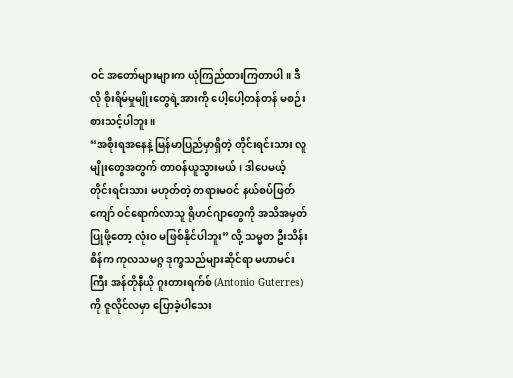ဝင် အတော်များများက ယုံကြည်ထားကြတာပါ။ ဒီလို စိုးရိမ်မှုမျိုးတွေရဲ့အားကို ပေါ့ပေါ့တန်တန် မစဉ်းစားသင့်ပါဘူး။
“အစိုးရအနေနဲ့ မြန်မာပြည်မှာရှိတဲ့ တိုင်းရင်းသား လူမျိုးတွေအတွက် တာဝန်ယူသွားမယ်၊ ဒါပေမယ့် တိုင်းရင်းသား မဟုတ်တဲ့ တရားမဝင် နယ်စပ်ဖြတ်ကျော် ဝင်ရောက်လာသူ ရိုဟင်ဂျာတွေကို အသိအမှတ်ပြုဖို့တော့ လုံးဝ မဖြစ်နိုင်ပါဘူး” လို့ သမ္မတ ဦးသိန်းစိန်က ကုလသမဂ္ဂ ဒုက္ခသည်များဆိုင်ရာ မဟာမင်းကြီး အန်တိုနီယို ဂူးတားရက်စ် (Antonio Guterres) ကို ဇူလိုင်လမှာ ပြောခဲ့ပါသေး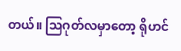တယ်။ သြဂုတ်လမှာတော့ ရိုဟင်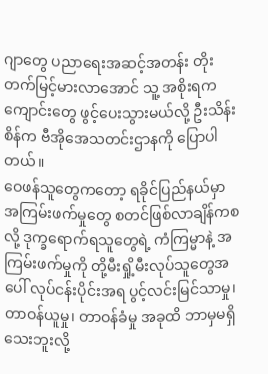ဂျာတွေ ပညာရေးအဆင့်အတန်း တိုးတက်မြင့်မားလာအောင် သူ့ အစိုးရက ကျောင်းတွေ ဖွင့်ပေးသွားမယ်လို့ ဦးသိန်းစိန်က ဗီအိုအေသတင်းဌာနကို ပြောပါတယ်။
ဝေဖန်သူတွေကတော့ ရခိုင်ပြည်နယ်မှာ အကြမ်းဖက်မှုတွေ စတင်ဖြစ်လာချိန်ကစလို့ ဒုက္ခရောက်ရသူတွေရဲ့ ကံကြမ္မာနဲ့ အကြမ်းဖက်မှုကို တို့မီးရှို့မီးလုပ်သူတွေအပေါ် လုပ်ငန်းပိုင်းအရ ပွင့်လင်းမြင်သာမှု၊ တာဝန်ယူမှု၊ တာဝန်ခံမှု အခုထိ ဘာမှမရှိသေးဘူးလို့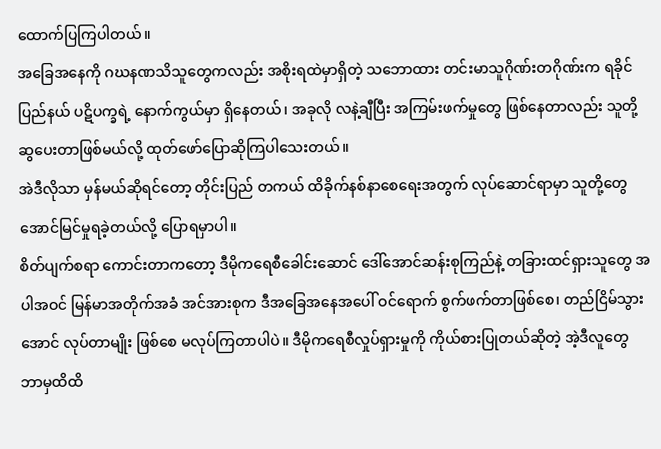ထောက်ပြကြပါတယ်။
အခြေအနေကို ဂဃနဏသိသူတွေကလည်း အစိုးရထဲမှာရှိတဲ့ သဘောထား တင်းမာသူဂိုဏ်းတဂိုဏ်းက ရခိုင်ပြည်နယ် ပဋိပက္ခရဲ့ နောက်ကွယ်မှာ ရှိနေတယ်၊ အခုလို လနဲ့ချီပြီး အကြမ်းဖက်မှုတွေ ဖြစ်နေတာလည်း သူတို့ ဆွပေးတာဖြစ်မယ်လို့ ထုတ်ဖော်ပြောဆိုကြပါသေးတယ်။
အဲဒီလိုသာ မှန်မယ်ဆိုရင်တော့ တိုင်းပြည် တကယ် ထိခိုက်နစ်နာစေရေးအတွက် လုပ်ဆောင်ရာမှာ သူတို့တွေ အောင်မြင်မှုရခဲ့တယ်လို့ ပြောရမှာပါ။
စိတ်ပျက်စရာ ကောင်းတာကတော့ ဒီမိုကရေစီခေါင်းဆောင် ဒေါ်အောင်ဆန်းစုကြည်နဲ့ တခြားထင်ရှားသူတွေ အပါအဝင် မြန်မာအတိုက်အခံ အင်အားစုက ဒီအခြေအနေအပေါ် ဝင်ရောက် စွက်ဖက်တာဖြစ်စေ၊ တည်ငြိမ်သွားအောင် လုပ်တာမျိုး ဖြစ်စေ မလုပ်ကြတာပါပဲ။ ဒီမိုကရေစီလှုပ်ရှားမှုကို ကိုယ်စားပြုတယ်ဆိုတဲ့ အဲ့ဒီလူတွေ ဘာမှထိထိ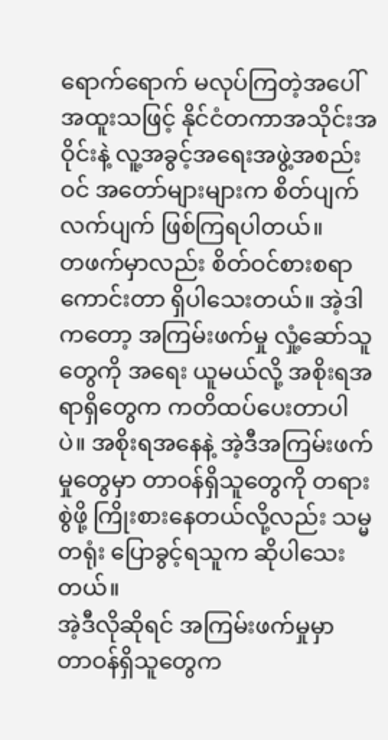ရောက်ရောက် မလုပ်ကြတဲ့အပေါ် အထူးသဖြင့် နိုင်ငံတကာအသိုင်းအဝိုင်းနဲ့ လူ့အခွင့်အရေးအဖွဲ့အစည်းဝင် အတော်များများက စိတ်ပျက်လက်ပျက် ဖြစ်ကြရပါတယ်။
တဖက်မှာလည်း စိတ်ဝင်စားစရာကောင်းတာ ရှိပါသေးတယ်။ အဲ့ဒါကတော့ အကြမ်းဖက်မှု လှုံ့ဆော်သူတွေကို အရေး ယူမယ်လို့ အစိုးရအရာရှိတွေက ကတိထပ်ပေးတာပါပဲ။ အစိုးရအနေနဲ့ အဲ့ဒီအကြမ်းဖက်မှုတွေမှာ တာဝန်ရှိသူတွေကို တရားစွဲဖို့ ကြိုးစားနေတယ်လို့လည်း သမ္မတရုံး ပြောခွင့်ရသူက ဆိုပါသေးတယ်။
အဲ့ဒီလိုဆိုရင် အကြမ်းဖက်မှုမှာ တာဝန်ရှိသူတွေက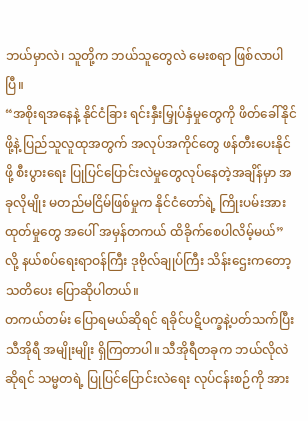ဘယ်မှာလဲ၊ သူတို့က ဘယ်သူတွေလဲ မေးစရာ ဖြစ်လာပါပြီ။
“အစိုးရအနေနဲ့ နိုင်ငံခြား ရင်းနှီးမြှုပ်နှံမှုတွေကို ဖိတ်ခေါ်နိုင်ဖို့နဲ့ ပြည်သူလူထုအတွက် အလုပ်အကိုင်တွေ ဖန်တီးပေးနိုင်ဖို့ စီးပွားရေး ပြုပြင်ပြောင်းလဲမှုတွေလုပ်နေတဲ့အချိန်မှာ အခုလိုမျိုး မတည်မငြိမ်ဖြစ်မှုက နိုင်ငံတော်ရဲ့ ကြိုးပမ်းအားထုတ်မှုတွေ အပေါ် အမှန်တကယ် ထိခိုက်စေပါလိမ့်မယ်” လို့ နယ်စပ်ရေးရာဝန်ကြီး ဒုဗိုလ်ချုပ်ကြီး သိန်းဌေးကတော့ သတိပေး ပြောဆိုပါတယ်။
တကယ်တမ်း ပြောရမယ်ဆိုရင် ရခိုင်ပဋိပက္ခနဲ့ပတ်သက်ပြီး သီအိုရီ အမျိုးမျိုး ရှိကြတာပါ။ သီအိုရီတခုက ဘယ်လိုလဲ ဆိုရင် သမ္မတရဲ့ ပြုပြင်ပြောင်းလဲရေး လုပ်ငန်းစဉ်ကို အား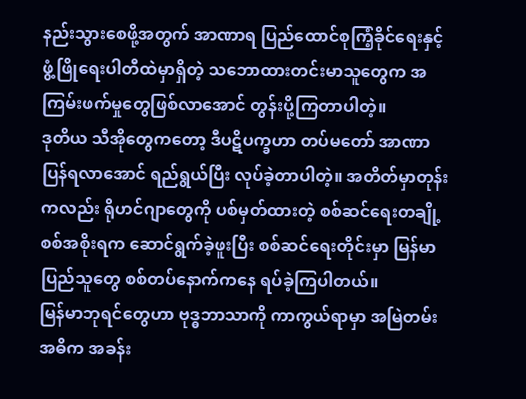နည်းသွားစေဖို့အတွက် အာဏာရ ပြည်ထောင်စုကြံ့ခိုင်ရေးနှင့် ဖွံ့ဖြိုရေးပါတီထဲမှာရှိတဲ့ သဘောထားတင်းမာသူတွေက အကြမ်းဖက်မှုတွေဖြစ်လာအောင် တွန်းပို့ကြတာပါတဲ့။
ဒုတိယ သီအိုတွေကတော့ ဒီပဋိပက္ခဟာ တပ်မတော် အာဏာပြန်ရလာအောင် ရည်ရွယ်ပြီး လုပ်ခဲ့တာပါတဲ့။ အတိတ်မှာတုန်းကလည်း ရိုဟင်ဂျာတွေကို ပစ်မှတ်ထားတဲ့ စစ်ဆင်ရေးတချို့ စစ်အစိုးရက ဆောင်ရွက်ခဲ့ဖူးပြီး စစ်ဆင်ရေးတိုင်းမှာ မြန်မာပြည်သူတွေ စစ်တပ်နောက်ကနေ ရပ်ခဲ့ကြပါတယ်။
မြန်မာဘုရင်တွေဟာ ဗုဒ္ဓဘာသာကို ကာကွယ်ရာမှာ အမြဲတမ်း အဓိက အခန်း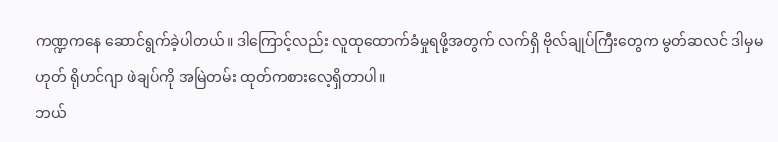ကဏ္ဍကနေ ဆောင်ရွက်ခဲ့ပါတယ်။ ဒါကြောင့်လည်း လူထုထောက်ခံမှုရဖို့အတွက် လက်ရှိ ဗိုလ်ချုပ်ကြီးတွေက မွတ်ဆလင် ဒါမှမဟုတ် ရိုဟင်ဂျာ ဖဲချပ်ကို အမြဲတမ်း ထုတ်ကစားလေ့ရှိတာပါ။
ဘယ်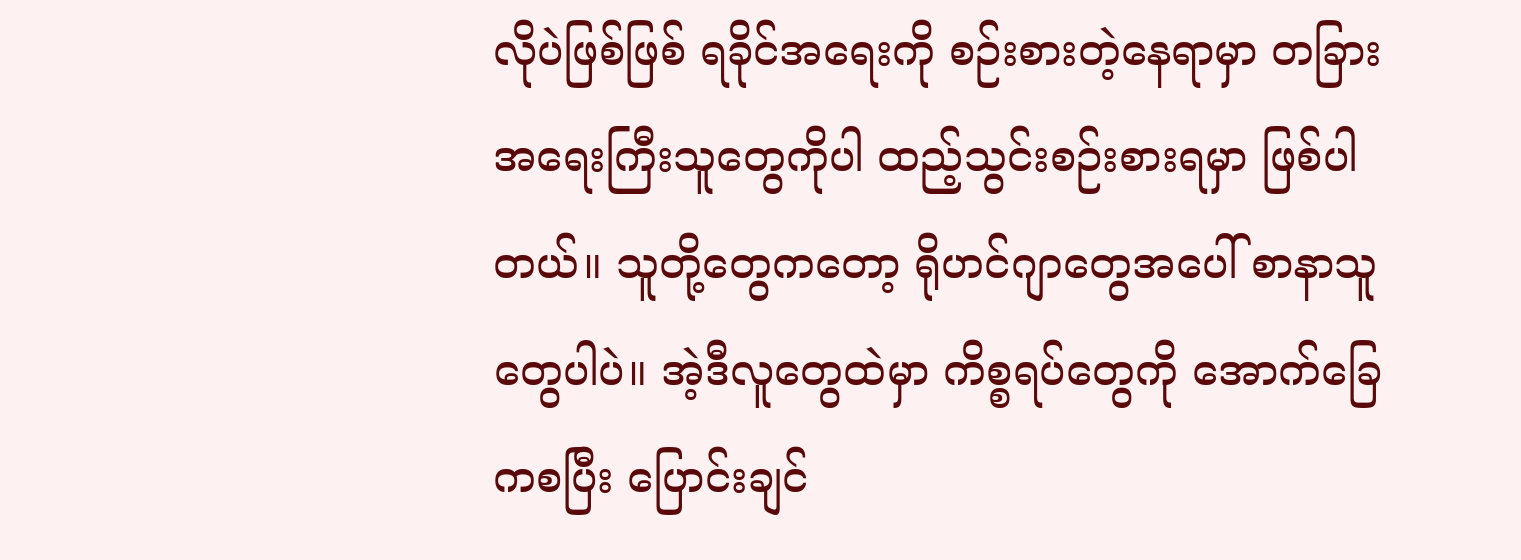လိုပဲဖြစ်ဖြစ် ရခိုင်အရေးကို စဉ်းစားတဲ့နေရာမှာ တခြား အရေးကြီးသူတွေကိုပါ ထည့်သွင်းစဉ်းစားရမှာ ဖြစ်ပါတယ်။ သူတို့တွေကတော့ ရိုဟင်ဂျာတွေအပေါ် စာနာသူတွေပါပဲ။ အဲ့ဒီလူတွေထဲမှာ ကိစ္စရပ်တွေကို အောက်ခြေကစပြီး ပြောင်းချင်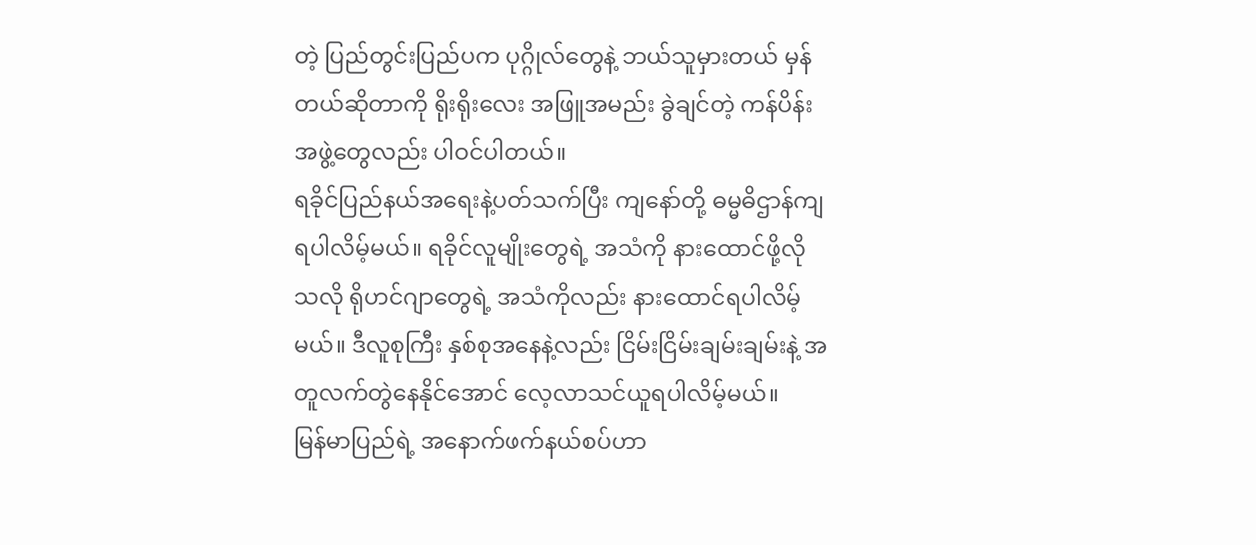တဲ့ ပြည်တွင်းပြည်ပက ပုဂ္ဂိုလ်တွေနဲ့ ဘယ်သူမှားတယ် မှန်တယ်ဆိုတာကို ရိုးရိုးလေး အဖြူအမည်း ခွဲချင်တဲ့ ကန်ပိန်းအဖွဲ့တွေလည်း ပါဝင်ပါတယ်။
ရခိုင်ပြည်နယ်အရေးနဲ့ပတ်သက်ပြီး ကျနော်တို့ ဓမ္မဓိဌာန်ကျရပါလိမ့်မယ်။ ရခိုင်လူမျိုးတွေရဲ့ အသံကို နားထောင်ဖို့လို သလို ရိုဟင်ဂျာတွေရဲ့ အသံကိုလည်း နားထောင်ရပါလိမ့်မယ်။ ဒီလူစုကြီး နှစ်စုအနေနဲ့လည်း ငြိမ်းငြိမ်းချမ်းချမ်းနဲ့ အတူလက်တွဲနေနိုင်အောင် လေ့လာသင်ယူရပါလိမ့်မယ်။
မြန်မာပြည်ရဲ့ အနောက်ဖက်နယ်စပ်ဟာ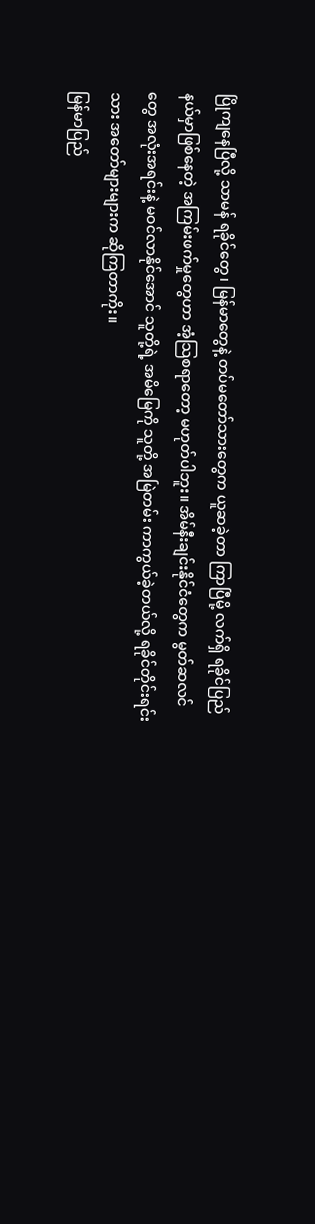ပြိုကျနေပြီလို့ သာမန် ရခိုင်တွေ၊ မြန်မာတွေနဲ့ တပ်မတော်သားတွေက ယူဆခဲ့တာ ကြာပြီမို့ လက်ရှိ ရခိုင်ပြည်နယ်မှာဖြစ်နေတဲ့ အကြမ်းဖက်မှုတွေဟာ အံ့သြစရာတော့ မဟုတ်ပါဘူး။ အိမ်နီးချင်းနိုင်ငံတွေက မွတ်ဆလင်တွေ အလုံးအရင်းနဲ့ မဝင်လာနိုင်အောင် သူတို့ရဲ့ အမိမြေကို သူတို့ အမြဲတမ်း ကာကွယ်ခဲ့တယ်လို့ ရခိုင်တိုင်းရင်းသား အတော်များများက ဆိုကြတာကိုး။
မြန်မာပြည်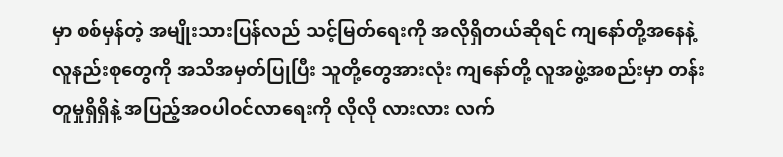မှာ စစ်မှန်တဲ့ အမျိုးသားပြန်လည် သင့်မြတ်ရေးကို အလိုရှိတယ်ဆိုရင် ကျနော်တို့အနေနဲ့ လူနည်းစုတွေကို အသိအမှတ်ပြုပြီး သူတို့တွေအားလုံး ကျနော်တို့ လူအဖွဲ့အစည်းမှာ တန်းတူမှုရှိရှိနဲ့ အပြည့်အဝပါဝင်လာရေးကို လိုလို လားလား လက်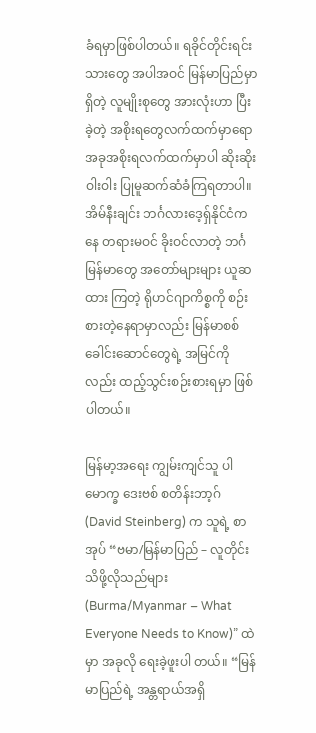ခံရမှာဖြစ်ပါတယ်။ ရခိုင်တိုင်းရင်းသားတွေ အပါအဝင် မြန်မာပြည်မှာရှိတဲ့ လူမျိုးစုတွေ အားလုံးဟာ ပြီးခဲ့တဲ့ အစိုးရတွေလက်ထက်မှာရော အခုအစိုးရလက်ထက်မှာပါ ဆိုးဆိုးဝါးဝါး ပြုမူဆက်ဆံခံကြရတာပါ။
အိမ်နီးချင်း ဘင်္ဂလားဒေ့ရှ်နိုင်ငံကနေ တရားမဝင် ခိုးဝင်လာတဲ့ ဘင်္ဂ မြန်မာတွေ အတော်များများ ယူဆထား ကြတဲ့ ရိုဟင်ဂျာကိစ္စကို စဉ်းစားတဲ့နေရာမှာလည်း မြန်မာစစ်ခေါင်းဆောင်တွေရဲ့ အမြင်ကိုလည်း ထည့်သွင်းစဉ်းစားရမှာ ဖြစ်ပါတယ်။

မြန်မာ့အရေး ကျွမ်းကျင်သူ ပါမောက္ခ ဒေးဗစ် စတိန်းဘာ့ဂ် (David Steinberg) က သူရဲ့ စာအုပ် “ဗမာ/မြန်မာပြည် – လူတိုင်းသိဖို့လိုသည်များ (Burma/Myanmar – What Everyone Needs to Know)” ထဲမှာ အခုလို ရေးခဲ့ဖူးပါ တယ်။ “မြန်မာပြည်ရဲ့ အန္တရာယ်အရှိ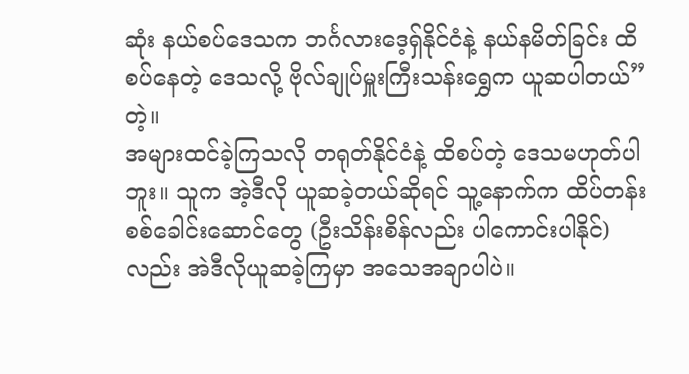ဆုံး နယ်စပ်ဒေသက ဘင်္ဂလားဒေ့ရှ်နိုင်ငံနဲ့ နယ်နမိတ်ခြင်း ထိစပ်နေတဲ့ ဒေသလို့ ဗိုလ်ချုပ်မှူးကြီးသန်းရွှေက ယူဆပါတယ်” တဲ့။
အများထင်ခဲ့ကြသလို တရုတ်နိုင်ငံနဲ့ ထိစပ်တဲ့ ဒေသမဟုတ်ပါဘူး။ သူက အဲ့ဒီလို ယူဆခဲ့တယ်ဆိုရင် သူ့နောက်က ထိပ်တန်း စစ်ခေါင်းဆောင်တွေ (ဦးသိန်းစိန်လည်း ပါကောင်းပါနိုင်) လည်း အဲဒီလိုယူဆခဲ့ကြမှာ အသေအချာပါပဲ။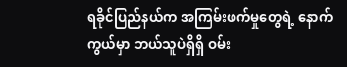ရခိုင်ပြည်နယ်က အကြမ်းဖက်မှုတွေရဲ့ နောက်ကွယ်မှာ ဘယ်သူပဲရှိရှိ ဝမ်း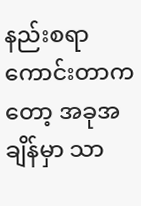နည်းစရာကောင်းတာကတော့ အခုအချိန်မှာ သာ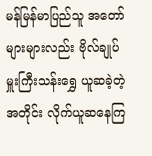မန်မြန်မာပြည်သူ အတော်များများလည်း ဗိုလ်ချုပ်မှူးကြီးသန်းရွှေ ယူဆခဲ့တဲ့အတိုင်း လိုက်ယူဆနေကြ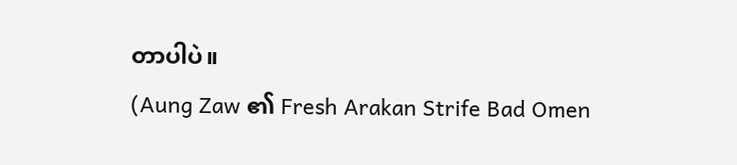တာပါပဲ။
(Aung Zaw ၏ Fresh Arakan Strife Bad Omen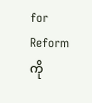for Reform ကို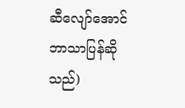ဆီလျော်အောင် ဘာသာပြန်ဆိုသည်)